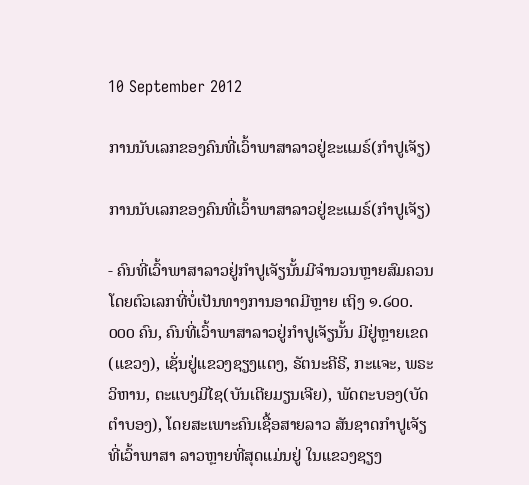10 September 2012

ການນັບເລກຂອງຄົນທີ່ເວົ້າພາສາລາວຢູ່ຂະແມຣ໌(ກຳປູເຈັຽ)

ການນັບເລກຂອງຄົນທີ່ເວົ້າພາສາລາວຢູ່ຂະແມຣ໌(ກຳປູເຈັຽ)

- ຄົນທີ່ເວົ້າພາສາລາວຢູ່ກຳປູເຈັຽນັ້ນມີຈຳນວນຫຼາຍສົມຄວນ ໂດຍຕົວເລກທີ່ບໍ່ເປັນທາງການອາດມີຫຼາຍ ເຖິງ ໑.໒໐໐.໐໐໐ ຄົນ, ຄົນທີ່ເວົ້າພາສາລາວຢູ່ກຳປູເຈັຽນັ້ນ ມີຢູ່ຫຼາຍເຂດ(ແຂວງ), ເຊັ່ນຢູ່ແຂວງຊຽງແຕງ, ຣັຕນະຄີຣີ, ກະແຈະ, ພຣະວິຫານ, ຕະແບງມີໄຊ(ບັນເຕີຍມຽນເຈີຍ), ພັດຕະບອງ(ບັດຕຳບອງ), ໂດຍສະເພາະຄົນເຊື້ອສາຍລາວ ສັນຊາດກຳປູເຈັຽ ທີ່ເວົ້າພາສາ ລາວຫຼາຍທີ່ສຸດແມ່ນຢູ່ ໃນແຂວງຊຽງ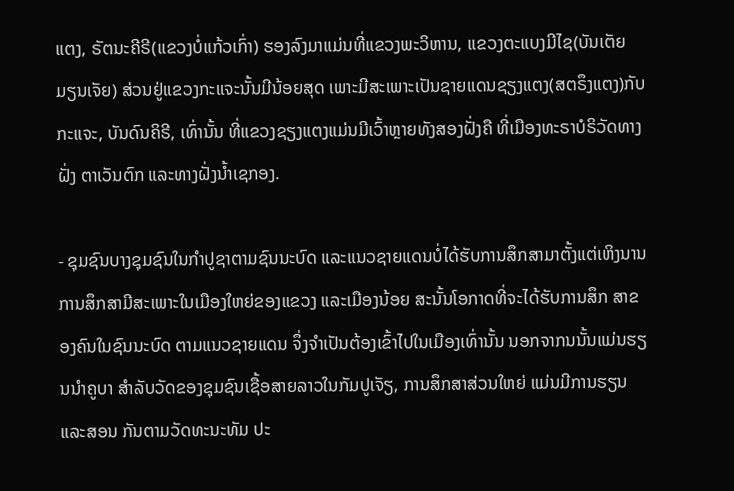ແຕງ, ຣັຕນະຄີຣີ(ແຂວງບໍ່ແກ້ວເກົ່າ) ຮອງລົງມາແມ່ນທີ່ແຂວງພະວິຫານ, ແຂວງຕະແບງມີໄຊ(ບັນເຕັຍມຽນເຈັຍ) ສ່ວນຢູ່ແຂວງກະແຈະນັ້ນມີນ້ອຍສຸດ ເພາະມີສະເພາະເປັນຊາຍແດນຊຽງແຕງ(ສຕຣຶງແຕງ)ກັບກະແຈະ, ບັນດົນຄິຣີ, ເທົ່ານັ້ນ ທີ່ແຂວງຊຽງແຕງແມ່ນມີເວົ້າຫຼາຍທັງສອງຝັ່ງຄື ທີ່ເມືອງທະຣາບໍຣິວັດທາງຝັ່ງ ຕາເວັນຕົກ ແລະທາງຝັ່ງນ້ຳເຊກອງ.

- ຊຸມຊົນບາງຊຸມຊົນໃນກຳປູຊາຕາມຊົນນະບົດ ແລະແນວຊາຍແດນບໍ່ໄດ້ຮັບການສຶກສາມາຕັ້ງແຕ່ເຫິງນານ ການສຶກສາມີສະເພາະໃນເມືອງໃຫຍ່ຂອງແຂວງ ແລະເມືອງນ້ອຍ ສະນັ້ນໂອກາດທີ່ຈະໄດ້ຮັບການສຶກ ສາຂອງຄົນໃນຊົນນະບົດ ຕາມແນວຊາຍແດນ ຈຶ່ງຈຳເປັນຕ້ອງເຂົ້າໄປໃນເມືອງເທົ່ານັ້ນ ນອກຈາກນນັ້ນແມ່ນຮຽນນຳຄູບາ ສຳລັບວັດຂອງຊຸມຊົນເຊື້ອສາຍລາວໃນກັມປູເຈັຽ, ການສຶກສາສ່ວນໃຫຍ່ ແມ່ນມີການຮຽນ ແລະສອນ ກັນຕາມວັດທະນະທັມ ປະ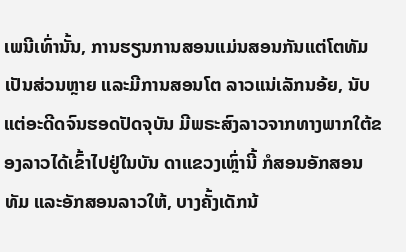ເພນີເທົ່ານັ້ນ, ການຮຽນການສອນແມ່ນສອນກັນແຕ່ໂຕທັມເປັນສ່ວນຫຼາຍ ແລະມີການສອນໂຕ ລາວແນ່ເລັກນອ້ຍ, ນັບແຕ່ອະດີດຈົນຮອດປັດຈຸບັນ ມີພຣະສົງລາວຈາກທາງພາກໃຕ້ຂອງລາວໄດ້ເຂົ້າໄປຢູ່ໃນບັນ ດາແຂວງເຫຼົ່ານີ້ ກໍສອນອັກສອນທັມ ແລະອັກສອນລາວໃຫ້, ບາງຄັ້ງເດັກນ້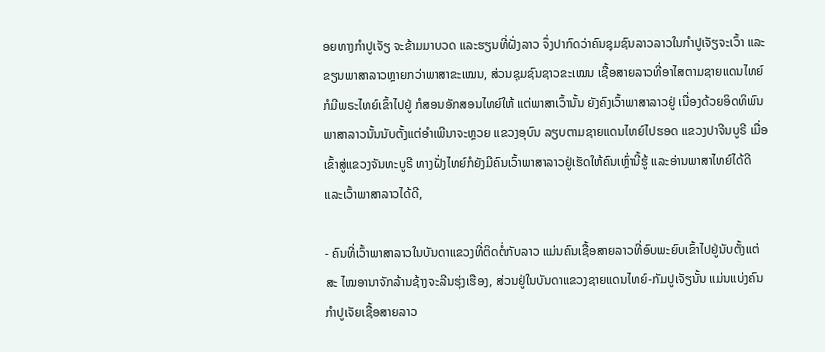ອຍທາງກຳປູເຈັຽ ຈະຂ້າມມາບວດ ແລະຮຽນທີ່ຝັ່ງລາວ ຈຶ່ງປາກົດວ່າຄົນຊຸມຊົນລາວລາວໃນກຳປູເຈັຽຈະເວົ້າ ແລະຂຽນພາສາລາວຫຼາຍກວ່າພາສາຂະເໝນ, ສ່ວນຊຸມຊົນຊາວຂະເໝນ ເຊື້ອສາຍລາວທີ່ອາໄສຕາມຊາຍແດນໄທຍ໌ ກໍມີພຣະໄທຍ໌ເຂົ້າໄປຢູ່ ກໍສອນອັກສອນໄທຍ໌ໃຫ້ ແຕ່ພາສາເວົ້ານັ້ນ ຍັງຄົງເວົ້າພາສາລາວຢູ່ ເນື່ອງດ້ວຍອິດທິພົນພາສາລາວນັ້ນນັບຕັ້ງແຕ່ອຳເພີນາຈະຫຼວຍ ແຂວງອຸບົນ ລຽບຕາມຊາຍແດນໄທຍ໌ໄປຮອດ ແຂວງປາຈີນບູຣີ ເມື່ອເຂົ້າສູ່ແຂວງຈັນທະບູຣີ ທາງຝັ່ງໄທຍ໌ກໍຍັງມີຄົນເວົ້າພາສາລາວຢູ່ເຮັດໃຫ້ຄົນເຫຼົ່ານີ້ຮູ້ ແລະອ່ານພາສາໄທຍ໌ໄດ້ດີ ແລະເວົ້າພາສາລາວໄດ້ດີ,

- ຄົນທີ່ເວົ້າພາສາລາວໃນບັນດາແຂວງທີ່ຕິດຕໍ່ກັບລາວ ແມ່ນຄົນເຊື້ອສາຍລາວທີ່ອົບພະຍົບເຂົ້າໄປຢູ່ນັບຕັ້ງແຕ່ສະ ໄໝອານາຈັກລ້ານຊ້າງຈະລີນຮຸ່ງເຮືອງ, ສ່ວນຢູ່ໃນບັນດາແຂວງຊາຍແດນໄທຍ໌-ກັມປູເຈັຽນັ້ນ ແມ່ນແບ່ງຄົນກຳປູເຈັຍເຊື້ອສາຍລາວ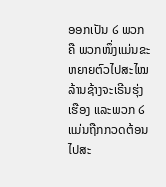ອອກເປັນ ໒ ພວກ ຄື ພວກໜຶ່ງແມ່ນຂະຫຍາຍຕົວໄປສະໄໝລ້ານຊ້າງຈະເຣີນຮຸ່ງເຮືອງ ແລະພວກ ໒ ແມ່ນຖືກກວດຕ້ອນໄປສະ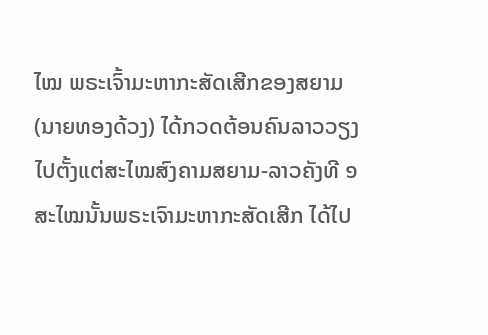ໄໝ ພຣະເຈົ້າມະຫາກະສັດເສີກຂອງສຍາມ(ນາຍທອງດ້ວງ) ໄດ້ກວດຕ້ອນຄົນລາວວຽງ ໄປຕັ້ງແຕ່ສະໄໝສົງຄາມສຍາມ-ລາວຄັງທີ ໑ ສະໄໝນັ້ນພຣະເຈົາມະຫາກະສັດເສີກ ໄດ້ໄປ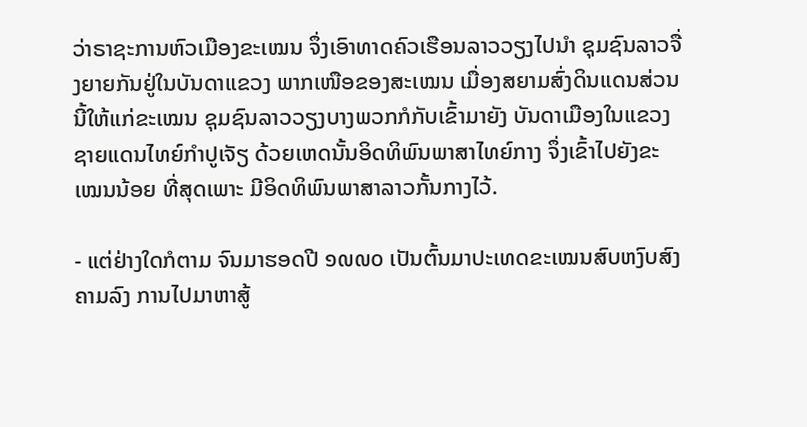ວ່າຣາຊະການຫົວເມືອງຂະເໝນ ຈຶ່ງເອົາທາດຄົວເຮືອນລາວວຽງໄປນຳ ຊຸມຊົນລາວຈື່ງຍາຍກັນຢູ່ໃນບັນດາແຂວງ ພາກເໜືອຂອງສະເໝນ ເມື່ອງສຍາມສົ່ງດິນແດນສ່ວນນີ້ໃຫ້ແກ່ຂະເໝນ ຊຸມຊົນລາວວຽງບາງພວກກໍກັບເຂົ້າມາຍັງ ບັນດາເມືອງໃນແຂວງຊາຍແດນໄທຍ໌ກຳປູເຈັຽ ດ້ວຍເຫດນັ້ນອິດທິພົນພາສາໄທຍ໌ກາງ ຈຶ່ງເຂົ້າໄປຍັງຂະເໝນນ້ອຍ ທີ່ສຸດເພາະ ມີອິດທິພົນພາສາລາວກັ້ນກາງໄວ້.

- ແຕ່ຢ່າງໃດກໍຕາມ ຈົນມາຮອດປີ ໑໙໙໐ ເປັນຕົ້ນມາປະເທດຂະເໝນສົບຫງົບສົງຄາມລົງ ການໄປມາຫາສູ້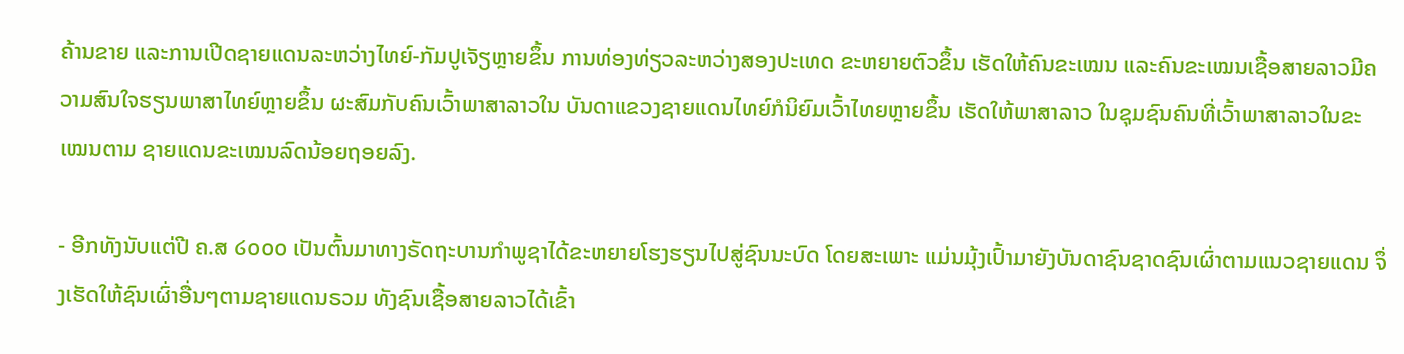ຄ້ານຂາຍ ແລະການເປີດຊາຍແດນລະຫວ່າງໄທຍ໌-ກັມປູເຈັຽຫຼາຍຂຶ້ນ ການທ່ອງທ່ຽວລະຫວ່າງສອງປະເທດ ຂະຫຍາຍຕົວຂຶ້ນ ເຮັດໃຫ້ຄົນຂະເໝນ ແລະຄົນຂະເໝນເຊື້ອສາຍລາວມີຄວາມສົນໃຈຮຽນພາສາໄທຍ໌ຫຼາຍຂຶ້ນ ຜະສົມກັບຄົນເວົ້າພາສາລາວໃນ ບັນດາແຂວງຊາຍແດນໄທຍ໌ກໍນິຍົມເວົ້າໄທຍຫຼາຍຂຶ້ນ ເຮັດໃຫ້ພາສາລາວ ໃນຊຸມຊົນຄົນທີ່ເວົ້າພາສາລາວໃນຂະເໝນຕາມ ຊາຍແດນຂະເໝນລົດນ້ອຍຖອຍລົງ.

- ອີກທັງນັບແຕ່ປີ ຄ.ສ ໒໐໐໐ ເປັນຕົ້ນມາທາງຣັດຖະບານກຳພູຊາໄດ້ຂະຫຍາຍໂຮງຮຽນໄປສູ່ຊົນນະບົດ ໂດຍສະເພາະ ແມ່ນມຸ້ງເປົ້າມາຍັງບັນດາຊົນຊາດຊົນເຜົ່າຕາມແນວຊາຍແດນ ຈຶ່ງເຮັດໃຫ້ຊົນເຜົ່າອື່ນໆຕາມຊາຍແດນຣວມ ທັງຊົນເຊື້ອສາຍລາວໄດ້ເຂົ້າ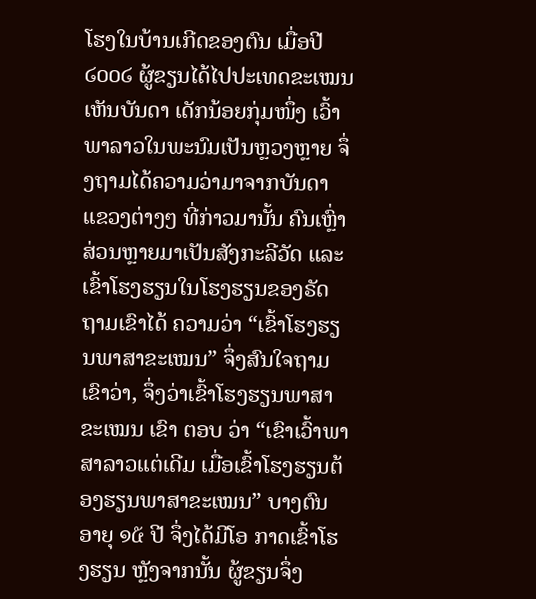ໂຮງໃນບ້ານເກີດຂອງຕົນ ເມື່ອປີ ໒໐໐໒ ຜູ້ຂຽນໄດ້ໄປປະເທດຂະເໝນ ເຫັນບັນດາ ເດັກນ້ອຍກຸ່ມໜຶ່ງ ເວົ້າພາລາວໃນພະນົມເປັນຫຼວງຫຼາຍ ຈຶ່ງຖາມໄດ້ຄວາມວ່າມາຈາກບັນດາແຂວງຕ່າງໆ ທີ່ກ່າວມານັ້ນ ຄົນເຫຼົ່າສ່ວນຫຼາຍມາເປັນສັງກະລີວັດ ແລະເຂົ້າໂຮງຮຽນໃນໂຮງຮຽນຂອງຣັດ ຖາມເຂົາໄດ້ ຄວາມວ່າ “ເຂົ້າໂຮງຮຽນພາສາຂະເໝນ” ຈຶ່ງສົນໃຈຖາມເຂົາວ່າ, ຈຶ່ງວ່າເຂົ້າໂຮງຮຽນພາສາຂະເໝນ ເຂົາ ຕອບ ວ່າ “ເຂົາເວົ້າພາສາລາວແຕ່ເດີມ ເມື່ອເຂົ້າໂຮງຮຽນຕ້ອງຮຽນພາສາຂະເໝນ” ບາງຕົນອາຍຸ ໑໕ ປີ ຈຶ່ງໄດ້ມີໂອ ກາດເຂົ້າໂຮງຮຽນ ຫຼັງຈາກນັ້ນ ຜູ້ຂຽນຈຶ່ງ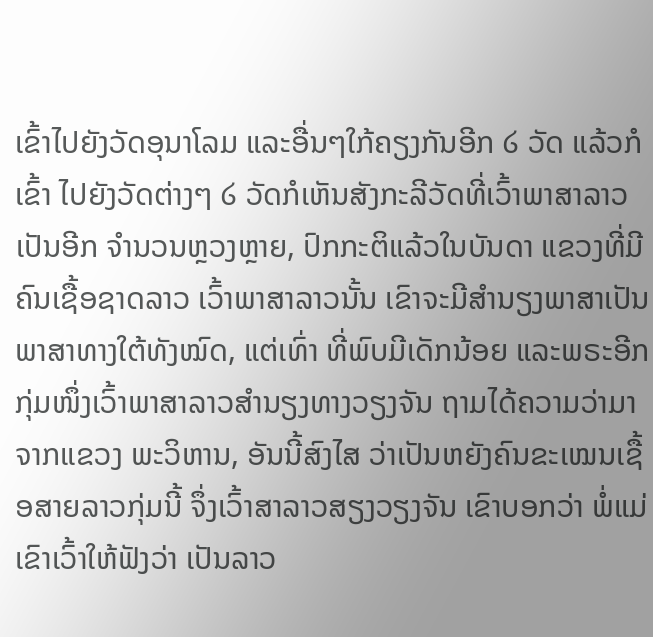ເຂົ້າໄປຍັງວັດອຸນາໂລມ ແລະອື່ນໆໃກ້ຄຽງກັນອີກ ໒ ວັດ ແລ້ວກໍເຂົ້າ ໄປຍັງວັດຕ່າງໆ ໒ ວັດກໍເຫັນສັງກະລີວັດທີ່ເວົ້າພາສາລາວເປັນອີກ ຈຳນວນຫຼວງຫຼາຍ, ປົກກະຕິແລ້ວໃນບັນດາ ແຂວງທີ່ມີຄົນເຊື້ອຊາດລາວ ເວົ້າພາສາລາວນັ້ນ ເຂົາຈະມີສຳນຽງພາສາເປັນພາສາທາງໃຕ້ທັງໝົດ, ແຕ່ເທົ່າ ທີ່ພົບມີເດັກນ້ອຍ ແລະພຣະອີກກຸ່ມໜຶ່ງເວົ້າພາສາລາວສຳນຽງທາງວຽງຈັນ ຖາມໄດ້ຄວາມວ່າມາຈາກແຂວງ ພະວິຫານ, ອັນນີ້ສົງໄສ ວ່າເປັນຫຍັງຄົນຂະເໝນເຊື້ອສາຍລາວກຸ່ມນີ້ ຈຶ່ງເວົ້າສາລາວສຽງວຽງຈັນ ເຂົາບອກວ່າ ພໍ່ແມ່ເຂົາເວົ້າໃຫ້ຟັງວ່າ ເປັນລາວ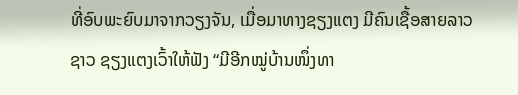ທີ່ອົບພະຍົບມາຈາກວຽງຈັນ, ເມື່ອມາທາງຊຽງແຕງ ມີຄົນເຊື້ອສາຍລາວຊາວ ຊຽງແຕງເວົ້າໃຫ້ຟັງ “ມີອີກໝູ່ບ້ານໜຶ່ງທາ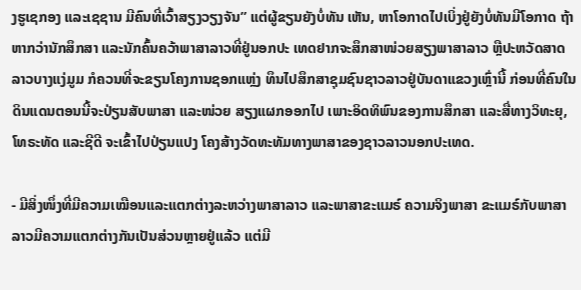ງຮູເຊກອງ ແລະເຊຊານ ມີຄົນທີ່ເວົ້າສຽງວຽງຈັນ” ແຕ່ຜູ້ຂຽນຍັງບໍ່ທັນ ເຫັນ, ຫາໂອກາດໄປເບິ່ງຢູ່ຍັງບໍ່ທັນມີໂອກາດ ຖ້າຫາກວ່ານັກສຶກສາ ແລະນັກຄົ້ນຄວ້າພາສາລາວທີ່ຢູ່ນອກປະ ເທດຢາກຈະສຶກສາໜ່ວຍສຽງພາສາລາວ ຫຼືປະຫວັດສາດລາວບາງແງ່ມູມ ກໍຄວນທີ່ຈະຂຽນໂຄງການຊອກແຫ່ຼງ ທຶນໄປສຶກສາຊຸມຊົນຊາວລາວຢູ່ບັນດາແຂວງເຫຼົ່ານີ້ ກ່ອນທີ່ຄົນໃນດິນແດນຕອນນີ້ຈະປ່ຽນສັບພາສາ ແລະໜ່ວຍ ສຽງແຜກອອກໄປ ເພາະອິດທິພົນຂອງການສຶກສາ ແລະສື່ທາງວິທະຍຸ, ໂທຣະທັດ ແລະຊີດີ ຈະເຂົ້າໄປປ່ຽນແປງ ໂຄງສ້າງວັດທະທັມທາງພາສາຂອງຊາວລາວນອກປະເທດ.

- ມີສິ່ງໜຶ່ງທີ່ມີຄວາມເໝືອນແລະແຕກຕ່າງລະຫວ່າງພາສາລາວ ແລະພາສາຂະແມຣ໌ ຄວາມຈິງພາສາ ຂະແມຣ໌ກັບພາສາລາວມີຄວາມແຕກຕ່າງກັນເປັນສ່ວນຫຼາຍຢູ່ແລ້ວ ແຕ່ມີ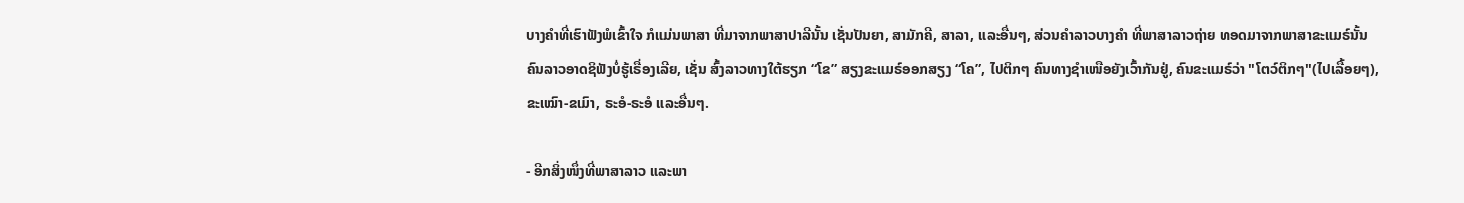ບາງຄຳທີ່ເຮົາຟັງພໍເຂົ້າໃຈ ກໍແມ່ນພາສາ ທີ່ມາຈາກພາສາປາລີນັ້ນ ເຊັ່ນປັນຍາ, ສາມັກຄີ, ສາລາ, ແລະອື່ນໆ, ສ່ວນຄຳລາວບາງຄຳ ທີ່ພາສາລາວຖ່າຍ ທອດມາຈາກພາສາຂະແມຣ໌ນັ້ນ ຄົນລາວອາດຊິຟັງບໍ່ຮູ້ເຣື່ອງເລີຍ, ເຊັ່ນ ສົ້ງລາວທາງໃຕ້ຮຽກ “ໂຂ” ສຽງຂະແມຣ໌ອອກສຽງ “ໂຄ”, ໄປຕິກໆ ຄົນທາງຊຳເໜືອຍັງເວົ້າກັນຢູ່, ຄົນຂະແມຣ໌ວ່າ "ໂຕວ໌ຕິກໆ"(ໄປເລື້ອຍໆ), ຂະເໝົາ-ຂເມົາ, ຣະອໍ-ຣະອໍ ແລະອື່ນໆ.

- ອີກສິ່ງໜຶ່ງທີ່ພາສາລາວ ແລະພາ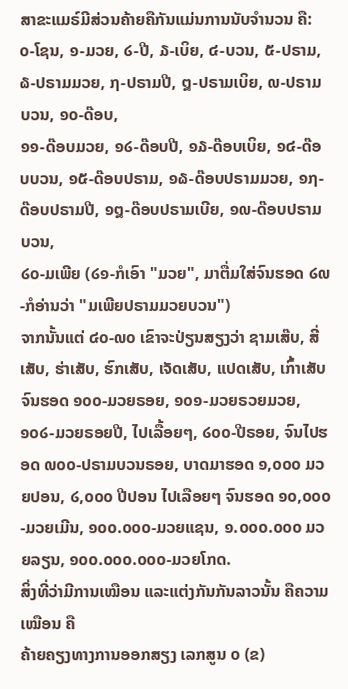ສາຂະແມຣ໌ມີສ່ວນຄ້າຍຄືກັນແມ່ນການນັບຈຳນວນ ຄື:
໐-ໂຊນ, ໑-ມວຍ, ໒-ປີ, ໓-ເບິຍ, ໔-ບວນ, ໕-ປຣາມ,
໖-ປຣາມມວຍ, ໗-ປຣາມປີ, ໘-ປຣາມເບິຍ, ໙-ປຣາມບວນ, ໑໐-ດ໊ອບ,
໑໑-ດ໊ອບມວຍ, ໑໒-ດ໊ອບປີ, ໑໓-ດ໊ອບເບິຍ, ໑໔-ດ໊ອບບວນ, ໑໕-ດ໊ອບປຣາມ, ໑໖-ດ໊ອບປຣາມມວຍ, ໑໗-ດ໊ອບປຣາມປີ, ໑໘-ດ໊ອບປຣາມເບີຍ, ໑໙-ດ໊ອບປຣາມບວນ,
໒໐-ມເພີຍ (໒໑-ກໍເອົາ "ມວຍ", ມາຕື່ມໃສ່ຈົນຮອດ ໒໙-ກໍອ່ານວ່າ "ມເພີຍປຣາມມວຍບວນ")
ຈາກນັ້ນແຕ່ ໔໐-໙໐ ເຂົາຈະປ່ຽນສຽງວ່າ ຊາມເສ໊ບ, ສີ່ເສັບ, ຮ່າເສັບ, ຮົກເສັບ, ເຈັດເສັບ, ແປດເສັບ, ເກົ້າເສັບ ຈົນຮອດ ໑໐໐-ມວຍຣອຍ, ໑໐໑-ມວຍຣວຍມວຍ, ໑໐໒-ມວຍຣອຍປີ, ໄປເລື້ອຍໆ, ໒໐໐-ປີຣອຍ, ຈົນໄປຮອດ ໙໐໐-ປຣາມບວນຣອຍ, ບາດມາຮອດ ໑,໐໐໐ ມວຍປອນ, ໒,໐໐໐ ປີປອນ ໄປເລືອຍໆ ຈົນຮອດ ໑໐,໐໐໐-ມວຍເມີນ, ໑໐໐.໐໐໐-ມວຍແຊນ, ໑.໐໐໐.໐໐໐ ມວຍລຽນ, ໑໐໐.໐໐໐.໐໐໐-ມວຍໂກດ.
ສິ່ງທີ່ວ່າມີການເໝືອນ ແລະແຕ່ງກັນກັນລາວນັ້ນ ຄືຄວາມເໝືອນ ຄື
ຄ້າຍຄຽງທາງການອອກສຽງ ເລກສູນ ໐ (ຂ)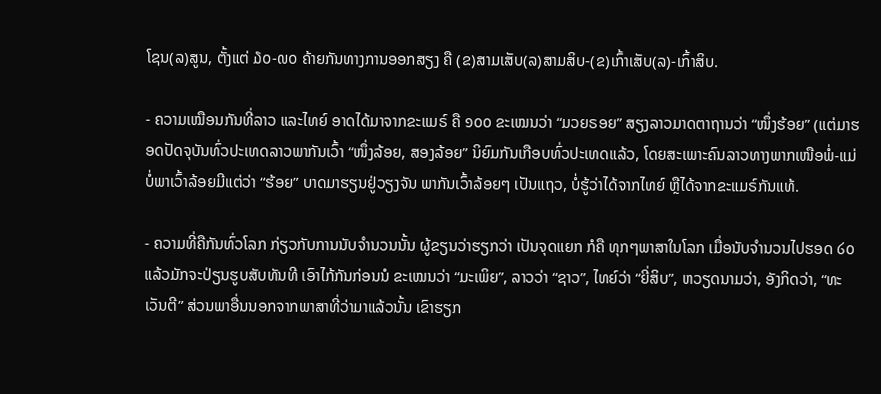ໂຊນ(ລ)ສູນ, ຕັ້ງແຕ່ ໓໐-໙໐ ຄ້າຍກັນທາງການອອກສຽງ ຄື (ຂ)ສາມເສັບ(ລ)ສາມສິບ-(ຂ)ເກົ້າເສັບ(ລ)-ເກົ້າສິບ.

- ຄວາມເໝືອນກັນທີ່ລາວ ແລະໄທຍ໌ ອາດໄດ້ມາຈາກຂະແມຣ໌ ຄື ໑໐໐ ຂະເໝນວ່າ “ມວຍຣອຍ” ສຽງລາວມາດຕາຖານວ່າ “ໜຶ່ງຮ້ອຍ” (ແຕ່ມາຮອດປັດຈຸບັນທົ່ວປະເທດລາວພາກັນເວົ້າ “ໜຶ່ງລ້ອຍ, ສອງລ້ອຍ” ນິຍົມກັນເກືອບທົ່ວປະເທດແລ້ວ, ໂດຍສະເພາະຄົນລາວທາງພາກເໜືອພໍ່-ແມ່ບໍ່ພາເວົ້າລ້ອຍມີແຕ່ວ່າ “ຮ້ອຍ” ບາດມາຮຽນຢູ່ວຽງຈັນ ພາກັນເວົ້າລ້ອຍໆ ເປັນແຖວ, ບໍ່ຮູ້ວ່າໄດ້ຈາກໄທຍ໌ ຫຼືໄດ້ຈາກຂະແມຣ໌ກັນແທ້.

- ຄວາມທີ່ຄືກັນທົ່ວໂລກ ກ່ຽວກັບການນັບຈຳນວນນັ້ນ ຜູ້ຂຽນວ່າຮຽກວ່າ ເປັນຈຸດແຍກ ກໍຄື ທຸກໆພາສາໃນໂລກ ເມື່ອນັບຈຳນວນໄປຮອດ ໒໐ ແລ້ວມັກຈະປ່ຽນຮູບສັບທັນທີ ເອົາໄກ້ກັນກ່ອນນໍ ຂະເໝນວ່າ “ມະເພິຍ”, ລາວວ່າ “ຊາວ”, ໄທຍ໌ວ່າ “ຍີ່ສິບ”, ຫວຽດນາມວ່າ, ອັງກິດວ່າ, “ທະເວັນຕີ” ສ່ວນພາອື່ນນອກຈາກພາສາທີ່ວ່າມາແລ້ວນັ້ນ ເຂົາຮຽກ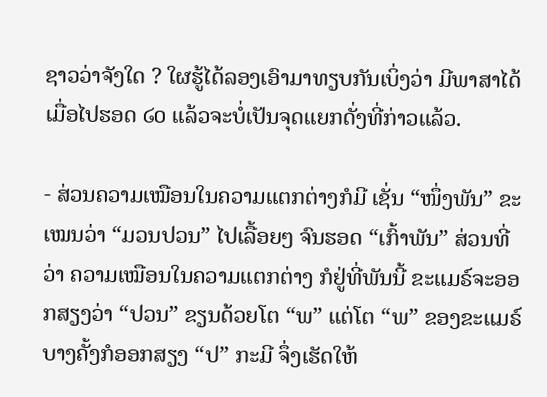ຊາວວ່າຈັງໃດ ? ໃຜຮູ້ໄດ້ລອງເອົາມາທຽບກັນເບິ່ງວ່າ ມີພາສາໄດ້ເມື່ອໄປຮອດ ໒໐ ແລ້ວຈະບໍ່ເປັນຈຸດແຍກດັ່ງທີ່ກ່າວແລ້ວ.

- ສ່ວນຄວາມເໝືອນໃນຄວາມແຕກຕ່າງກໍມີ ເຊັ່ນ “ໜຶ່ງພັນ” ຂະເໝນວ່າ “ມວນປວນ” ໄປເລື້ອຍໆ ຈົນຮອດ “ເກົ້າພັນ” ສ່ວນທີ່ວ່າ ຄວາມເໝືອນໃນຄວາມແຕກຕ່າງ ກໍຢູ່ທີ່ພັນນີ້ ຂະແມຣ໌ຈະອອກສຽງວ່າ “ປວນ” ຂຽນດ້ວຍໂຕ “ພ” ແຕ່ໂຕ “ພ” ຂອງຂະແມຣ໌ບາງຄັ້ງກໍອອກສຽງ “ປ” ກະມີ ຈຶ່ງເຮັດໃຫ້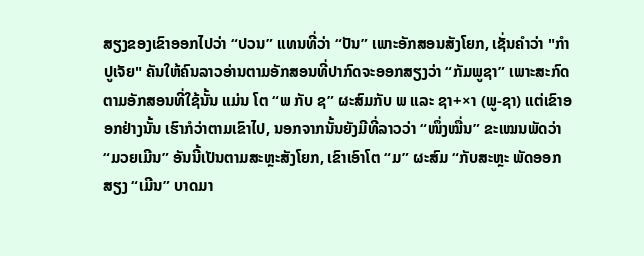ສຽງຂອງເຂົາອອກໄປວ່າ “ປວນ” ແທນທີ່ວ່າ “ປັນ” ເພາະອັກສອນສັງໂຍກ, ເຊັ່ນຄຳວ່າ "ກຳປູເຈັຍ" ຄັນໃຫ້ຄົນລາວອ່ານຕາມອັກສອນທີ່ປາກົດຈະອອກສຽງວ່າ “ກັມພູຊາ” ເພາະສະກົດຕາມອັກສອນທີ່ໃຊ້ນັ້ນ ແມ່ນ ໂຕ “ພ ກັບ ຊ” ຜະສົມກັບ ພ ແລະ ຊາ+×າ (ພູ-ຊາ) ແຕ່ເຂົາອອກຢ່າງນັ້ນ ເຮົາກໍວ່າຕາມເຂົາໄປ, ນອກຈາກນັ້ນຍັງມີທີ່ລາວວ່າ “ໜຶ່ງໝື່ນ” ຂະເໝນພັດວ່າ “ມວຍເມີນ” ອັນນີ້ເປັນຕາມສະຫຼະສັງໂຍກ, ເຂົາເອົາໂຕ “ມ” ຜະສົມ “ກັບສະຫຼະ ພັດອອກ ສຽງ “ເມີນ” ບາດມາ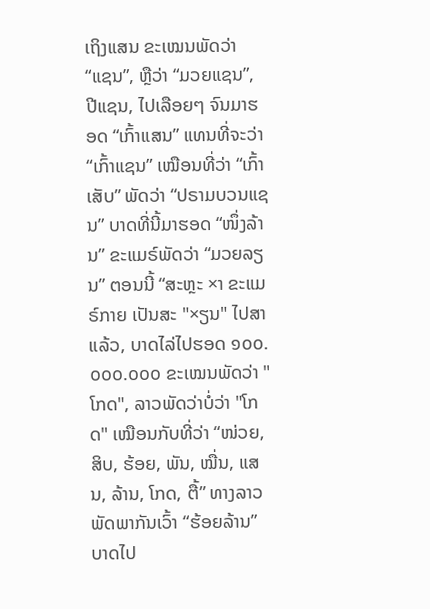ເຖິງແສນ ຂະເໝນພັດວ່າ “ແຊນ”, ຫຼືວ່າ “ມວຍແຊນ”, ປີແຊນ, ໄປເລືອຍໆ ຈົນມາຮອດ “ເກົ້າແສນ” ແທນທີ່ຈະວ່າ “ເກົ້າແຊນ” ເໝືອນທີ່ວ່າ “ເກົ້າເສັບ” ພັດວ່າ “ປຣາມບວນແຊນ” ບາດທີ່ນີ້ມາຮອດ “ໜຶ່ງລ້ານ” ຂະແມຣ໌ພັດວ່າ “ມວຍລຽນ” ຕອນນີ້ “ສະຫຼະ ×າ ຂະແມຣ໌ກາຍ ເປັນສະ "×ຽນ" ໄປສາແລ້ວ, ບາດໄລ່ໄປຮອດ ໑໐໐.໐໐໐.໐໐໐ ຂະເໝນພັດວ່າ "ໂກດ", ລາວພັດວ່າບໍ່ວ່າ "ໂກດ" ເໝືອນກັບທີ່ວ່າ “ໜ່ວຍ, ສິບ, ຮ້ອຍ, ພັນ, ໝື່ນ, ແສນ, ລ້ານ, ໂກດ, ຕື້” ທາງລາວພັດພາກັນເວົ້າ “ຮ້ອຍລ້ານ” ບາດໄປ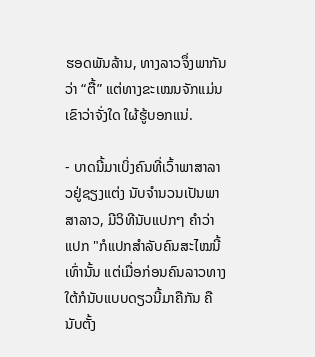ຮອດພັນລ້ານ, ທາງລາວຈຶ່ງພາກັນວ່າ “ຕື້” ແຕ່ທາງຂະເໝນຈັກແມ່ນເຂົາວ່າຈັ່ງໃດ ໃຜ້ຮູ້ບອກແນ່.

- ບາດນີ້ມາເບິ່ງຄົນທີ່ເວົ້າພາສາລາວຢູ່ຊຽງແຕ່ງ ນັບຈຳນວນເປັນພາສາລາວ, ມີວິທີນັບແປກໆ ຄຳວ່າແປກ "ກໍແປກສຳລັບຄົນສະໄໝນີ້ເທົ່ານັ້ນ ແຕ່ເມື່ອກ່ອນຄົນລາວທາງໃຕ້ກໍນັບແບບດຽວນີ້ມາຄືກັນ ຄື ນັບຕັ້ງ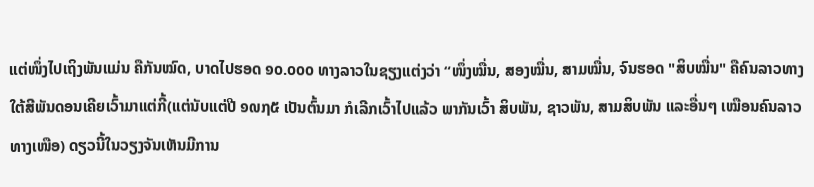ແຕ່ໜຶ່ງໄປເຖິງພັນແມ່ນ ຄືກັນໝົດ, ບາດໄປຮອດ ໑໐.໐໐໐ ທາງລາວໃນຊຽງແຕ່ງວ່າ “ໜຶ່ງໝື່ນ, ສອງໝື່ນ, ສາມໝື່ນ, ຈົນຮອດ "ສິບໝື່ນ" ຄືຄົນລາວທາງໃຕ້ສີພັນດອນເຄີຍເວົ້າມາແຕ່ກີ້(ແຕ່ນັບແຕ່ປີ ໑໙໗໕ ເປັນຕົ້ນມາ ກໍເລີກເວົ້າໄປແລ້ວ ພາກັນເວົ້າ ສິບພັນ, ຊາວພັນ, ສາມສິບພັນ ແລະອື່ນໆ ເໝືອນຄົນລາວທາງເໜືອ) ດຽວນີ້ໃນວຽງຈັນເຫັນມີການ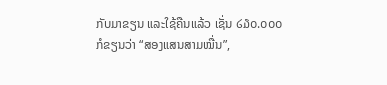ກັບມາຂຽນ ແລະໃຊ້ຄືນແລ້ວ ເຊັ່ນ ໒໓໐.໐໐໐ ກໍຂຽນວ່າ “ສອງແສນສາມໝື່ນ”,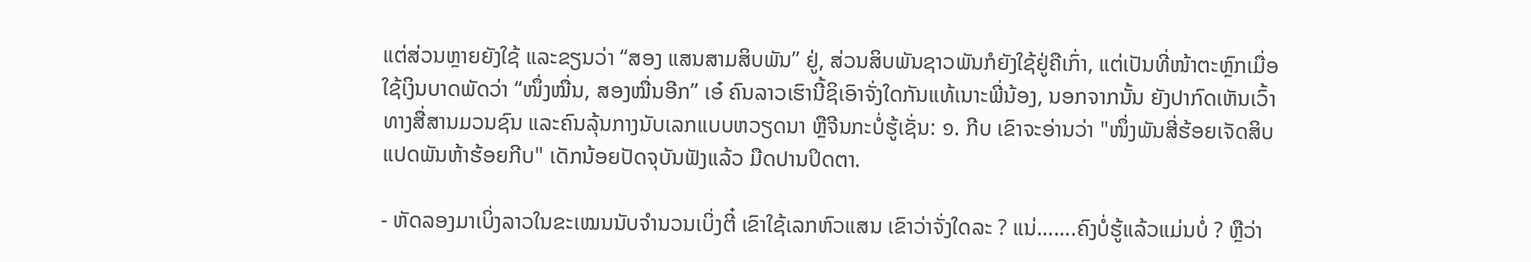ແຕ່ສ່ວນຫຼາຍຍັງໃຊ້ ແລະຂຽນວ່າ “ສອງ ແສນສາມສິບພັນ” ຢູ່, ສ່ວນສິບພັນຊາວພັນກໍຍັງໃຊ້ຢູ່ຄືເກົ່າ, ແຕ່ເປັນທີ່ໜ້າຕະຫຼົກເມື່ອໃຊ້ເງິນບາດພັດວ່າ “ໜຶ່ງໝື່ນ, ສອງໝື່ນອີກ” ເອ໋ ຄົນລາວເຮົານີ້ຊິເອົາຈັ່ງໃດກັນແທ້ເນາະພີ່ນ້ອງ, ນອກຈາກນັ້ນ ຍັງປາກົດເຫັນເວົ້າທາງສື່ສານມວນຊົນ ແລະຄົນລຸ້ນກາງນັບເລກແບບຫວຽດນາ ຫຼືຈີນກະບໍ່ຮູ້ເຊັ່ນ: ໑. ກີບ ເຂົາຈະອ່ານວ່າ "ໜຶ່ງພັນສີ່ຮ້ອຍເຈັດສິບແປດພັນຫ້າຮ້ອຍກີບ" ເດັກນ້ອຍປັດຈຸບັນຟັງແລ້ວ ມືດປານປິດຕາ.

- ຫັດລອງມາເບິ່ງລາວໃນຂະເໝນນັບຈຳນວນເບິ່ງຕີ໋ ເຂົາໃຊ້ເລກຫົວແສນ ເຂົາວ່າຈັ່ງໃດລະ ? ແນ່…….ຄົງບໍ່ຮູ້ແລ້ວແມ່ນບໍ່ ? ຫຼືວ່າ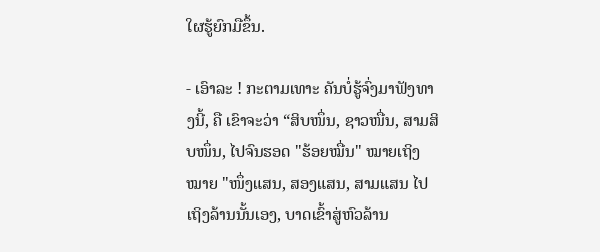ໃຜຮູ້ຍົກມືຂຶ້ນ.

- ເອົາລະ ! ກະຕາມເທາະ ຄັນບໍ່ຮູ້ຈົ່ງມາຟັງທາງນີ້, ຄື ເຂົາຈະວ່າ “ສິບໜຶ່ນ, ຊາວໜື່ນ, ສາມສິບໜຶ່ນ, ໄປຈົນຮອດ "ຮ້ອຍໝື່ນ" ໝາຍເຖິງໝາຍ "ໜຶ່ງແສນ, ສອງແສນ, ສາມແສນ ໄປເຖິງລ້ານນັ້ນເອງ, ບາດເຂົ້າສູ່ຫົວລ້ານ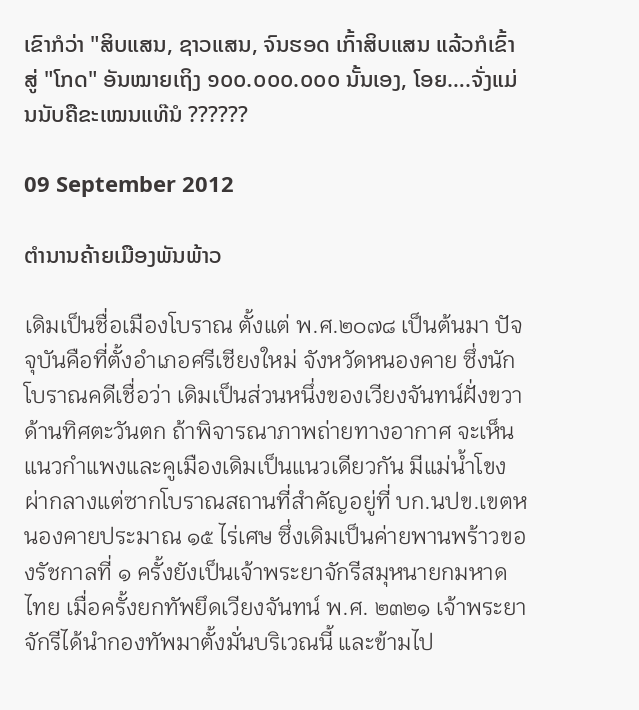ເຂົາກໍວ່າ "ສິບແສນ, ຊາວແສນ, ຈົນຮອດ ເກົ້າສິບແສນ ແລ້ວກໍເຂົ້າສູ່ "ໂກດ" ອັນໝາຍເຖິງ ໑໐໐.໐໐໐.໐໐໐ ນັ້ນເອງ, ໂອຍ….ຈັ່ງແມ່ນນັບຄືຂະເໝນແທ໊ນໍ ??????

09 September 2012

ຕຳນານຄ້າຍເມືອງພັນພ້າວ

เดิมเป็นชื่อเมืองโบราณ ตั้งแต่ พ.ศ.๒๐๗๘ เป็นต้นมา ปัจจุบันคือที่ตั้งอำเภอศรีเชียงใหม่ จังหวัดหนองคาย ซึ่งนักโบราณคดีเชื่อว่า เดิมเป็นส่วนหนึ่งของเวียงจันทน์ฝั่งขวาด้านทิศตะวันตก ถ้าพิจารณาภาพถ่ายทางอากาศ จะเห็นแนวกำแพงและคูเมืองเดิมเป็นแนวเดียวกัน มีแม่น้ำโขงผ่ากลางแต่ซากโบราณสถานที่สำคัญอยู่ที่ บก.นปข.เขตหนองคายประมาณ ๑๕ ไร่เศษ ซึ่งเดิมเป็นค่ายพานพร้าวของรัชกาลที่ ๑ ครั้งยังเป็นเจ้าพระยาจักรีสมุหนายกมหาดไทย เมื่อครั้งยกทัพยึดเวียงจันทน์ พ.ศ. ๒๓๒๑ เจ้าพระยาจักรีได้นำกองทัพมาตั้งมั่นบริเวณนี้ และข้ามไป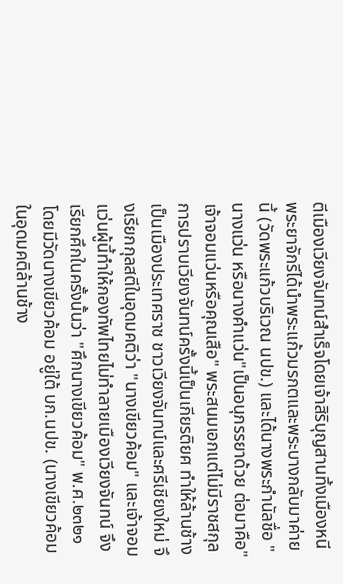ตีเมืองเวียงจันทน์สำเร็จโดยเจ้าสิริบุญสานทิ้งเมืองหนี พระยาจักรีได้นำพระแก้วมรกตและพระบางกลับมาค่ายนี้ (วัดพระแก้วบริเวณ นปข.) และได้นางพระกำนัลชื่อ "นางแว่น หรือนางคำแว่น"เป็นอนุภรรยาด้วย ต่อมาคือ"เจ้าจอมแว่นหรือคุณเสือ" พระสนมเอกแต่ไม่มีราชสกุล การปราบเวียงจันทน์ครั้งนี้เป็นเกียรติยศ ทำให้ล้านช้างเป็นเมืองประเทศราช ชาวเวียงจันทน์และศรีเชียงใหม่ จึงเรียกกุลสตีในอุดมคติว่า "นางเขียวค้อม" และเจ้าจอมแว่นผู้นี้ทำให้กองทัพไทยไม่ทำลายเมืองเวียงจันทน์ จึงเรียกศึกในครั้งนั้นว่า "ศึกนางเขียวค้อม" พ.ศ.๒๓๒๑ โดยมีวัดนางเขียวค้อม อยู่ใต้ บก.นปข. (นางเขียวค้อมในอุดมคติล้านช้าง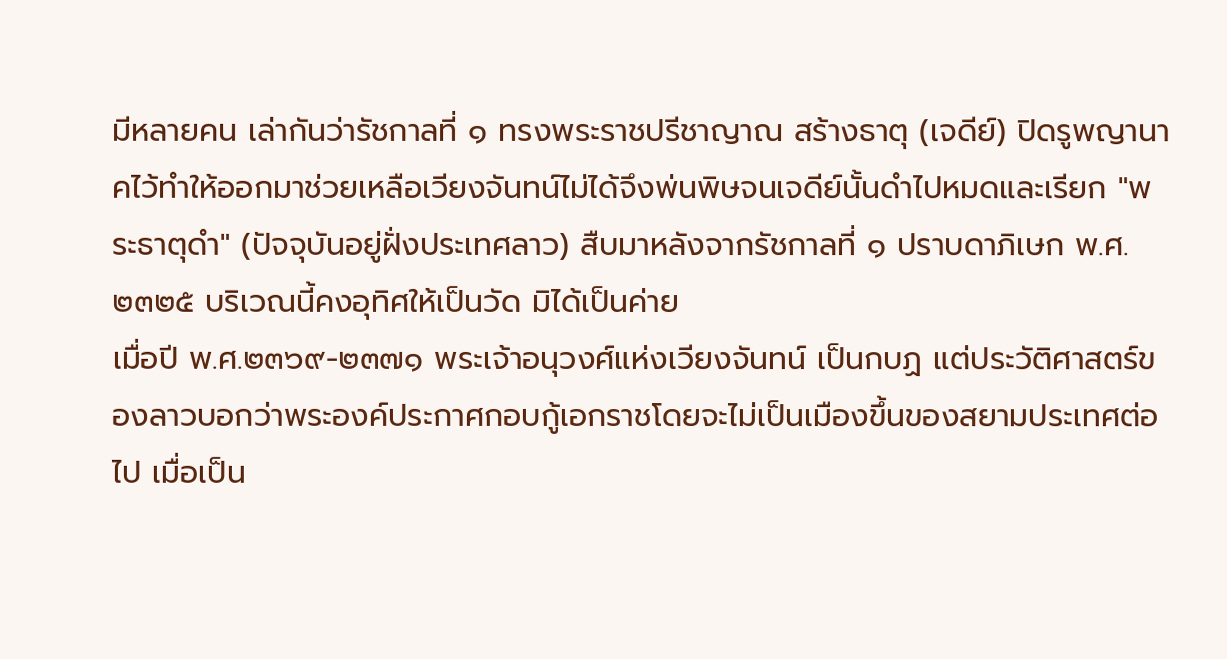มีหลายคน เล่ากันว่ารัชกาลที่ ๑ ทรงพระราชปรีชาญาณ สร้างธาตุ (เจดีย์) ปิดรูพญานาคไว้ทำให้ออกมาช่วยเหลือเวียงจันทน์ไม่ได้จึงพ่นพิษจนเจดีย์นั้นดำไปหมดและเรียก "พระธาตุดำ" (ปัจจุบันอยู่ฝั่งประเทศลาว) สืบมาหลังจากรัชกาลที่ ๑ ปราบดาภิเษก พ.ศ. ๒๓๒๕ บริเวณนี้คงอุทิศให้เป็นวัด มิได้เป็นค่าย
เมื่อปี พ.ศ.๒๓๖๙-๒๓๗๑ พระเจ้าอนุวงศ์แห่งเวียงจันทน์ เป็นกบฏ แต่ประวัติศาสตร์ของลาวบอกว่าพระองค์ประกาศกอบกู้เอกราชโดยจะไม่เป็นเมืองขึ้นของสยามประเทศต่อไป เมื่อเป็น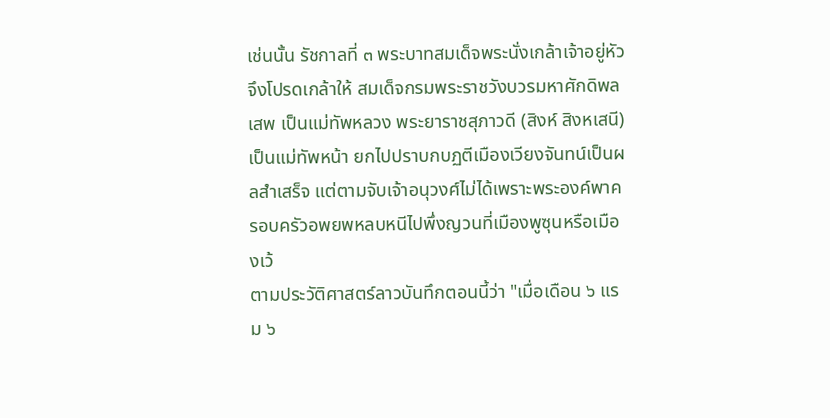เช่นนั้น รัชกาลที่ ๓ พระบาทสมเด็จพระนั่งเกล้าเจ้าอยู่หัว จึงโปรดเกล้าให้ สมเด็จกรมพระราชวังบวรมหาศักดิพลเสพ เป็นแม่ทัพหลวง พระยาราชสุภาวดี (สิงห์ สิงหเสนี) เป็นแม่ทัพหน้า ยกไปปราบกบฏตีเมืองเวียงจันทน์เป็นผลสำเสร็จ แต่ตามจับเจ้าอนุวงศ์ไม่ได้เพราะพระองค์พาครอบครัวอพยพหลบหนีไปพึ่งญวนที่เมืองพูซุนหรือเมืองเว้
ตามประวัติศาสตร์ลาวบันทึกตอนนี้ว่า "เมื่อเดือน ๖ แรม ๖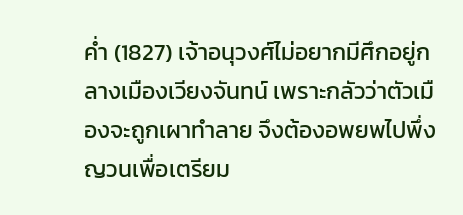ค่ำ (1827) เจ้าอนุวงศ์ไม่อยากมีศึกอยู่กลางเมืองเวียงจันทน์ เพราะกลัวว่าตัวเมืองจะถูกเผาทำลาย จึงต้องอพยพไปพึ่งญวนเพื่อเตรียม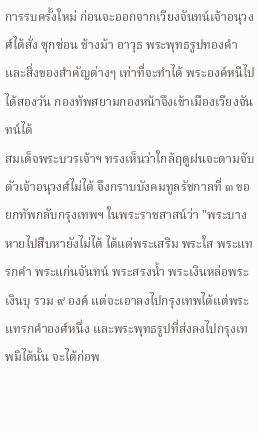การรบครั้งใหม่ ก่อนจะออกจากเวียงจันทน์เจ้าอนุวงศ์ได้สั่ง ซุกซ่อน ช้างม้า อาวุธ พระพุทธรูปทองคำ และสิ่งของสำคัญต่างๆ เท่าที่จะทำได้ พระองค์หนีไปได้สองวัน กองทัพสยามกองหน้าจึงเข้าเมืองเวียงจันทน์ได้
สมเด็จพระบวรเจ้าฯ ทรงเห็นว่าใกล้ฤดูฝนจะตามจับตัวเจ้าอนุวงศ์ไม่ได้ จึงกราบบังคมทูลรัชกาลที่ ๓ ขอยกทัพกลับกรุงเทพฯ ในพระราชสาสน์ว่า "พระบางหายไปสืบหายังไม่ได้ ได้แต่พระเสริม พระใส พระแทรกคำ พระแก่นจันทน์ พระสรงน้ำ พระเงินหล่อพระเงินบุ รวม ๙ องค์ แต่จะเอาลงไปกรุงเทพได้แต่พระแทรกคำองศ์หนึ่ง และพระพุทธรูปที่ส่งลงไปกรุงเทพมิได้นั้น จะได้ก่อพ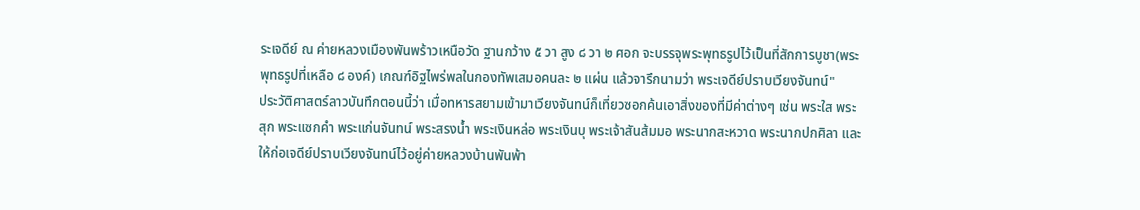ระเจดีย์ ณ ค่ายหลวงเมืองพันพร้าวเหนือวัด ฐานกว้าง ๕ วา สูง ๘ วา ๒ ศอก จะบรรจุพระพุทธรูปไว้เป็นที่สักการบูชา(พระพุทธรูปที่เหลือ ๘ องค์) เกณฑ์อิฐไพร่พลในกองทัพเสมอคนละ ๒ แผ่น แล้วจารึกนามว่า พระเจดีย์ปราบเวียงจันทน์"
ประวัติศาสตร์ลาวบันทึกตอนนี้ว่า เมื่อทหารสยามเข้ามาเวียงจันทน์ก็เที่ยวซอกค้นเอาสิ่งของที่มีค่าต่างๆ เช่น พระใส พระสุก พระแซกคำ พระแก่นจันทน์ พระสรงน้ำ พระเงินหล่อ พระเงินบุ พระเจ้าสันส้มมอ พระนากสะหวาด พระนากปกศิลา และให้ก่อเจดีย์ปราบเวียงจันทน์ไว้อยู่ค่ายหลวงบ้านพันพ้า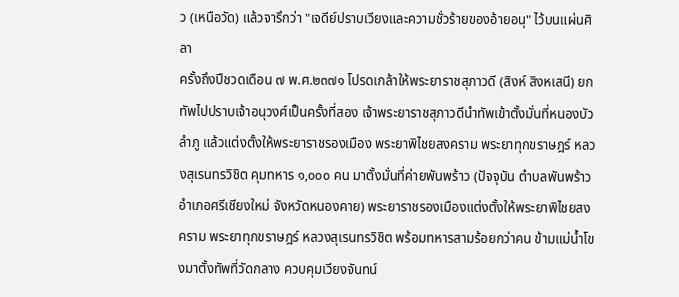ว (เหนือวัด) แล้วจารึกว่า "เจดีย์ปราบเวียงและความชั่วร้ายของอ้ายอนุ" ไว้บนแผ่นศิลา
ครั้งถึงปีชวดเดือน ๗ พ.ศ.๒๓๗๑ โปรดเกล้าให้พระยาราชสุภาวดี (สิงห์ สิงหเสนี) ยกทัพไปปราบเจ้าอนุวงศ์เป็นครั้งที่สอง เจ้าพระยาราชสุภาวดีนำทัพเข้าตั้งมั่นที่หนองบัวลำภู แล้วแต่งตั้งให้พระยาราชรองเมือง พระยาพิไชยสงคราม พระยาทุกขราษฎร์ หลวงสุเรนทรวิชิต คุมทหาร ๑,๐๐๐ คน มาตั้งมั่นที่ค่ายพันพร้าว (ปัจจุบัน ตำบลพันพร้าว อำเภอศรีเชียงใหม่ จังหวัดหนองคาย) พระยาราชรองเมืองแต่งตั้งให้พระยาพิไชยสงคราม พระยาทุกขราษฎร์ หลวงสุเรนทรวิชิต พร้อมทหารสามร้อยกว่าคน ข้ามแม่น้ำโขงมาตั้งทัพที่วัดกลาง ควบคุมเวียงจันทน์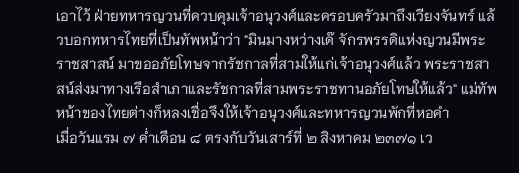เอาไว้ ฝ่ายทหารญวนที่ควบคุมเจ้าอนุวงศ์และครอบครัวมาถึงเวียงจันทร์ แล้วบอกทหารไทยที่เป็นทัพหน้าว่า "มินมางหว่างเด๊ จักรพรรดิแห่งญวนมีพระราชสาสน์ มาขออภัยโทษจากรัชกาลที่สามให้แก่เจ้าอนุวงศ์แล้ว พระราชสาสน์ส่งมาทางเรือสำเภาและรัชกาลที่สามพระราชทานอภัยโทษให้แล้ว" แม่ทัพหน้าของไทยต่างก็หลงเชื่อจึงให้เจ้าอนุวงศ์และทหารญวนพักที่หอคำ
เมื่อวันแรม ๗ ค่ำเดือน ๘ ตรงกับวันเสาร์ที่ ๒ สิงหาคม ๒๓๗๑ เว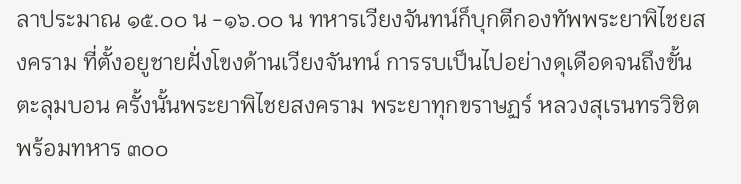ลาประมาณ ๑๕.๐๐ น -๑๖.๐๐ น ทหารเวียงจันทน์ก็บุกตีกองทัพพระยาพิไชยสงคราม ที่ตั้งอยูชายฝั่งโขงด้านเวียงจันทน์ การรบเป็นไปอย่างดุเดือดจนถึงขั้นตะลุมบอน ครั้งนั้นพระยาพิไชยสงคราม พระยาทุกขราษฏร์ หลวงสุเรนทรวิชิต พร้อมทหาร ๓๐๐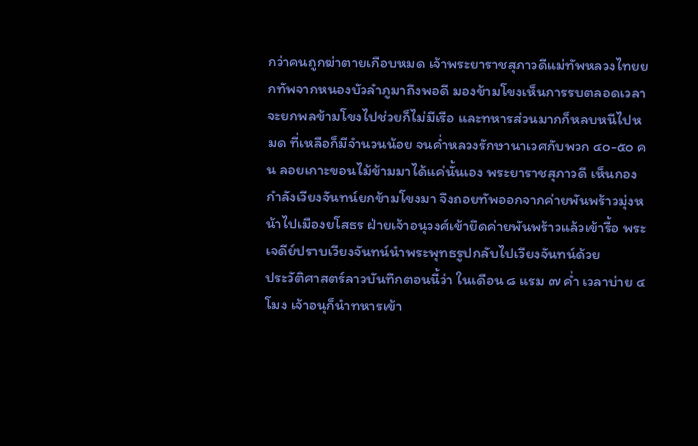กว่าคนถูกฆ่าตายเกือบหมด เจ้าพระยาราชสุภาวดีแม่ทัพหลวงไทยยกทัพจากหนองบัวลำภูมาถึงพอดี มองข้ามโขงเห็นการรบตลอดเวลาจะยกพลข้ามโขงไปช่วยก็ไม่มีเรือ และทหารส่วนมากก็หลบหนีไปหมด ที่เหลือก็มีจำนวนน้อย จนค่ำหลวงรักษานาเวศกับพวก ๔๐-๕๐ คน ลอยเกาะขอนไม้ข้ามมาได้แค่นั้นเอง พระยาราชสุภาวดี เห็นกองกำลังเวียงจันทน์ยกข้ามโขงมา จึงถอยทัพออกจากค่ายพันพร้าวมุ่งหน้าไปเมืองยโสธร ฝ่ายเจ้าอนุวงศ์เข้ายึดค่ายพันพร้าวแล้วเข้ารื้อ พระเจดีย์ปราบเวียงจันทน์นำพระพุทธรูปกลับไปเวียงจันทน์ด้วย
ประวัติศาสตร์ลาวบันทึกตอนนี้ว่า ในเดือน ๘ แรม ๗ ค่ำ เวลาบ่าย ๔ โมง เจ้าอนุก็นำทหารเข้า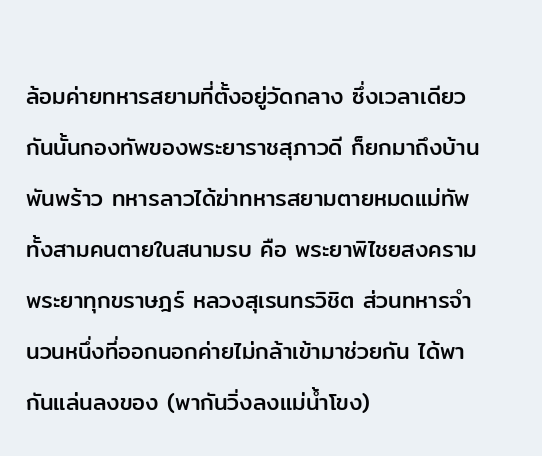ล้อมค่ายทหารสยามที่ตั้งอยู่วัดกลาง ซึ่งเวลาเดียวกันนั้นกองทัพของพระยาราชสุภาวดี ก็ยกมาถึงบ้านพันพร้าว ทหารลาวได้ฆ่าทหารสยามตายหมดแม่ทัพทั้งสามคนตายในสนามรบ คือ พระยาพิไชยสงคราม พระยาทุกขราษฎร์ หลวงสุเรนทรวิชิต ส่วนทหารจำนวนหนึ่งที่ออกนอกค่ายไม่กล้าเข้ามาช่วยกัน ได้พากันแล่นลงของ (พากันวิ่งลงแม่น้ำโขง)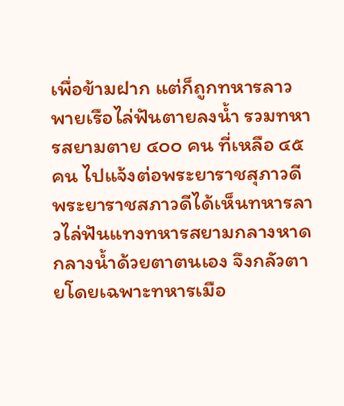เพื่อข้ามฝาก แต่ก็ถูกทหารลาวพายเรือไล่ฟันตายลงน้ำ รวมทหารสยามตาย ๔๐๐ คน ที่เหลือ ๔๕ คน ไปแจ้งต่อพระยาราชสุภาวดี พระยาราชสภาวดีได้เห็นทหารลาวไล่ฟันแทงทหารสยามกลางหาดกลางน้ำด้วยตาตนเอง จึงกลัวตายโดยเฉพาะทหารเมือ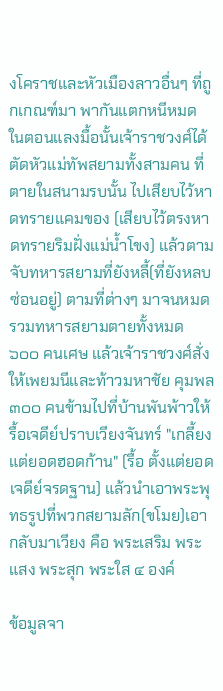งโคราชและหัวเมืองลาวอื่นๆ ที่ถูกเกณฑ์มา พากันแตกหนีหมด ในตอนแลงมื้อนั้นเจ้าราชวงศ์ได้ตัดหัวแม่ทัพสยามทั้งสามคน ที่ตายในสนามรบนั้น ไปเสียบไว้หาดทรายแคมของ (เสียบไว้ตรงหาดทรายริมฝั่งแม่น้ำโขง) แล้วตามจับทหารสยามที่ยังหลี้(ที่ยังหลบซ่อนอยู่) ตามที่ต่างๆ มาจนหมด รวมทหารสยามตายทั้งหมด ๖๐๐ คนเศษ แล้วเจ้าราชวงศ์สั่งให้เพยมนีและท้าวมหาชัย คุมพล ๓๐๐ คนข้ามไปที่บ้านพันพ้าวให้รื้อเจดีย์ปราบเวียงจันทร์ "เกลี้ยงแต่ยอดฮอดก้าน" (รื้อ ตั้งแต่ยอดเจดีย์จรดฐาน) แล้วนำเอาพระพุทธรูปที่พวกสยามลัก(ขโมย)เอากลับมาเวียง คือ พระเสริม พระแสง พระสุก พระใส ๔ องค์

ข้อมูลจา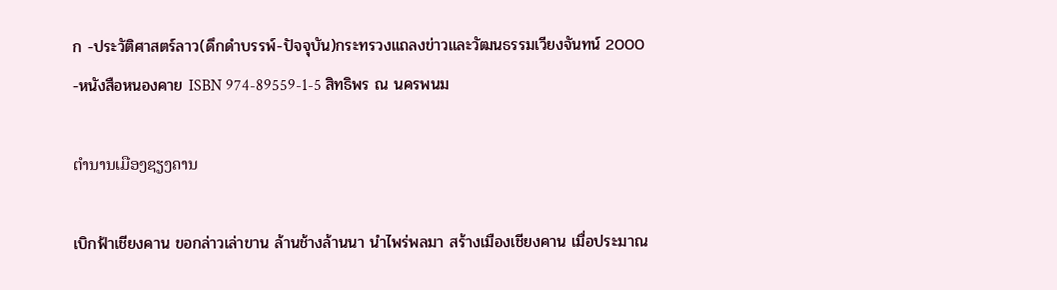ก -ประวัติศาสตร์ลาว(ดึกดำบรรพ์-ปัจจุบัน)กระทรวงแถลงข่าวและวัฒนธรรมเวียงจันทน์ 2000
-หนังสือหนองคาย ISBN 974-89559-1-5 สิทธิพร ณ นครพนม

ຕຳນານເມືອງຊຽງຄານ

เบิกฟ้าเชียงคาน ขอกล่าวเล่าขาน ล้านช้างล้านนา นำไพร่พลมา สร้างเมืองเชียงคาน เมื่อประมาณ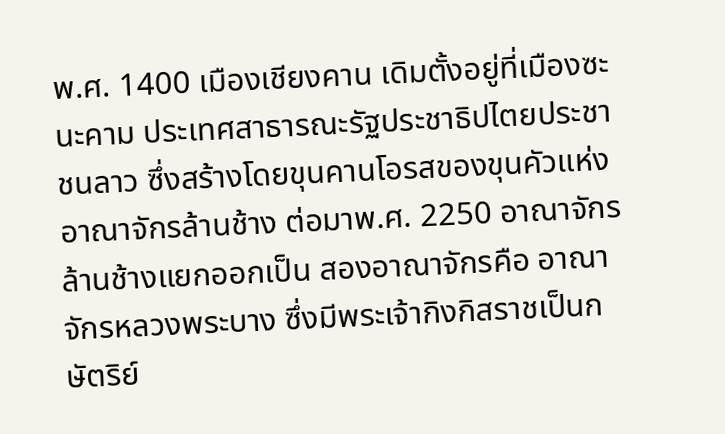พ.ศ. 1400 เมืองเชียงคาน เดิมตั้งอยู่ที่เมืองซะนะคาม ประเทศสาธารณะรัฐประชาธิปไตยประชาชนลาว ซึ่งสร้างโดยขุนคานโอรสของขุนคัวแห่งอาณาจักรล้านช้าง ต่อมาพ.ศ. 2250 อาณาจักรล้านช้างแยกออกเป็น สองอาณาจักรคือ อาณาจักรหลวงพระบาง ซึ่งมีพระเจ้ากิงกิสราชเป็นกษัตริย์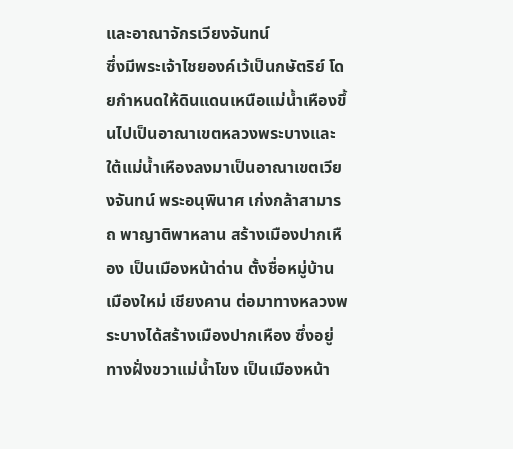และอาณาจักรเวียงจันทน์
ซึ่งมีพระเจ้าไชยองค์เว้เป็นกษัตริย์ โดยกำหนดให้ดินแดนเหนือแม่น้ำเหืองขึ้นไปเป็นอาณาเขตหลวงพระบางและใต้แม่น้ำเหืองลงมาเป็นอาณาเขตเวียงจันทน์ พระอนุพินาศ เก่งกล้าสามารถ พาญาติพาหลาน สร้างเมืองปากเหือง เป็นเมืองหน้าด่าน ตั้งชื่อหมู่บ้าน เมืองใหม่ เชียงคาน ต่อมาทางหลวงพระบางได้สร้างเมืองปากเหือง ซึ่งอยู่ทางฝั่งขวาแม่น้ำโขง เป็นเมืองหน้า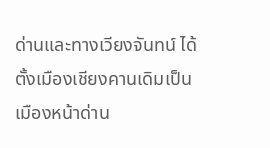ด่านและทางเวียงจันทน์ ได้ตั้งเมืองเชียงคานเดิมเป็นเมืองหน้าด่าน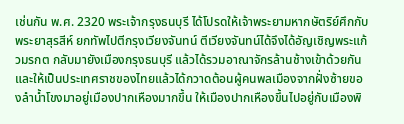เช่นกัน พ.ศ. 2320 พระเจ้ากรุงธนบุรี ได้โปรดให้เจ้าพระยามหากษัตริย์ศึกกับพระยาสุรสีห์ ยกทัพไปตีกรุงเวียงจันทน์ ตีเวียงจันทน์ได้จึงได้อัญเชิญพระแก้วมรกต กลับมายังเมืองกรุงธนบุรี แล้วได้รวมอาณาจักรล้านช้างเข้าด้วยกันและให้เป็นประเทศราชของไทยแล้วได้กวาดต้อนผู้คนพลเมืองจากฝั่งซ้ายของลำน้ำโขงมาอยู่เมืองปากเหืองมากขึ้น ให้เมืองปากเหืองขึ้นไปอยู่กับเมืองพิ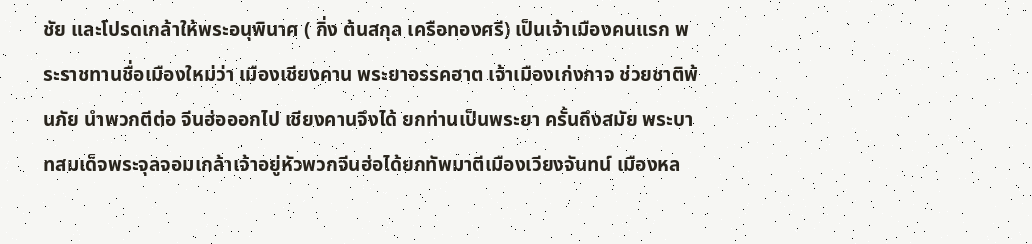ชัย และโปรดเกล้าให้พระอนุพินาศ ( กิ่ง ต้นสกุล เครือทองศรี) เป็นเจ้าเมืองคนแรก พระราชทานชื่อเมืองใหม่ว่า เมืองเชียงคาน พระยาอรรคฮาต เจ้าเมืองเก่งกาจ ช่วยชาติพ้นภัย นำพวกตีต่อ จีนฮ่อออกไป เชียงคานจึงได้ ยกท่านเป็นพระยา ครั้นถึงสมัย พระบาทสมเด็จพระจุลจอมเกล้าเจ้าอยู่หัวพวกจีนฮ่อได้ยกทัพมาตีเมืองเวียงจันทน์ เมืองหล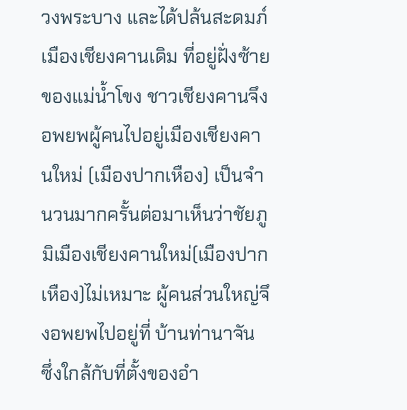วงพระบาง และได้ปล้นสะดมภ์ เมืองเชียงคานเดิม ที่อยู่ฝั่งซ้ายของแม่น้ำโขง ชาวเชียงคานจึงอพยพผู้คนไปอยู่เมืองเชียงคานใหม่ (เมืองปากเหือง) เป็นจำนวนมากครั้นต่อมาเห็นว่าชัยภูมิเมืองเชียงคานใหม่(เมืองปากเหือง)ไม่เหมาะ ผู้คนส่วนใหญ่จึงอพยพไปอยู่ที่ บ้านท่านาจัน ซึ่งใกล้กับที่ตั้งของอำ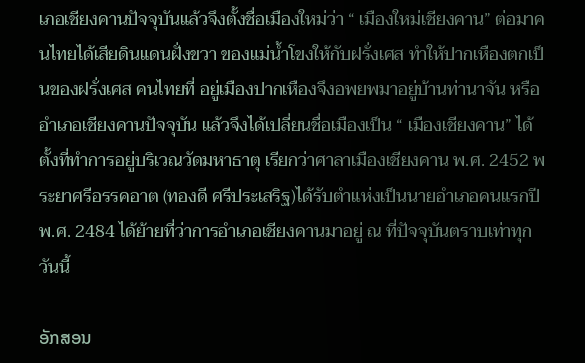เภอเชียงคานปัจจุบันแล้วจึงตั้งชื่อเมืองใหม่ว่า “ เมืองใหม่เชียงคาน” ต่อมาคนไทยได้เสียดินแดนฝั่งขวา ของแม่น้ำโขงให้กับฝรั่งเศส ทำให้ปากเหืองตกเป็นของฝรั่งเศส คนไทยที่ อยู่เมืองปากเหืองจึงอพยพมาอยู่บ้านท่านาจัน หรืออำเภอเชียงคานปัจจุบัน แล้วจึงได้เปลี่ยนชื่อเมืองเป็น “ เมืองเชียงคาน” ได้ตั้งที่ทำการอยู่บริเวณวัดมหาธาตุ เรียกว่าศาลาเมืองเชียงคาน พ.ศ. 2452 พระยาศรีอรรคอาต (ทองดี ศรีประเสริฐ)ได้รับตำแห่งเป็นนายอำเภอคนแรกปีพ.ศ. 2484 ได้ย้ายที่ว่าการอำเภอเชียงคานมาอยู่ ณ ที่ปัจจุบันตราบเท่าทุกวันนี้

ອັກສອນ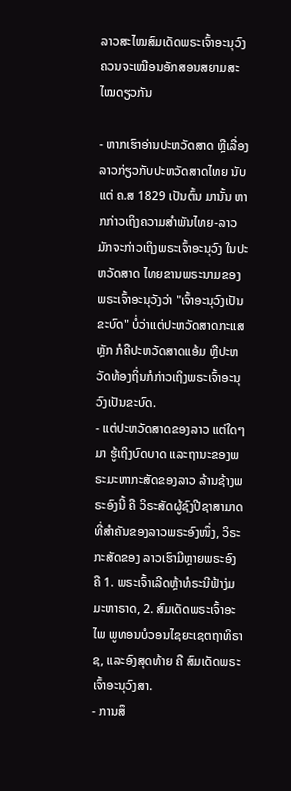ລາວສະໄໝສົມເດັດພຣະເຈົ້າອະນຸວົງ ຄວນຈະເໝືອນອັກສອນສຍາມສະໄໝດຽວກັນ

- ຫາກເຮົາອ່ານປະຫວັດສາດ ຫຼືເລື່ອງລາວກ່ຽວກັບປະຫວັດສາດໄທຍ ນັບແຕ່ ຄ.ສ 1829 ເປັນຕົ້ນ ມານັ້ນ ຫາກກ່າວເຖິງຄວາມສຳພັນໄທຍ-ລາວ ມັກຈະກ່າວເຖິງພຣະເຈົ້າອະນຸວົງ ໃນປະຫວັດສາດ ໄທຍຂານພຣະນາມຂອງພຣະເຈົ້າອະນຸວັງວ່າ "ເຈົ້າອະນຸວົງເປັນຂະບົດ" ບໍ່ວ່າແຕ່ປະຫວັດສາດກະແສ ຫຼັກ ກໍຄືປະຫວັດສາດແອ້ມ ຫຼືປະຫວັດທ້ອງຖິ່ນກໍກ່າວເຖິງພຣະເຈົ້າອະນຸວົງເປັນຂະບົດ.
- ແຕ່ປະຫວັດສາດຂອງລາວ ແຕ່ໃດໆມາ ຮູ້ເຖິງບົດບາດ ແລະຖານະຂອງພຣະມະຫາກະສັດຂອງລາວ ລ້ານຊ້າງພຣະອົງນີ້ ຄື ວິຣະສັດຜູ້ຊົງປີຊາສາມາດ ທີ່ສຳຄັນຂອງລາວພຣະອົງໜຶ່ງ, ວິຣະກະສັດຂອງ ລາວເຮົາມີຫຼາຍພຣະອົງ ຄື 1. ພຣະເຈົ້າເລີດຫຼ້າທໍຣະນີຟ້າງ່ມມະຫາຣາດ, 2. ສົມເດັດພຣະເຈົ້າອະໄພ ພູທອນບໍວອນໄຊຍະເຊຕຖາທິຣາຊ, ແລະອົງສຸດທ້າຍ ຄື ສົມເດັດພຣະເຈົ້າອະນຸວົງສາ.
- ການສຶ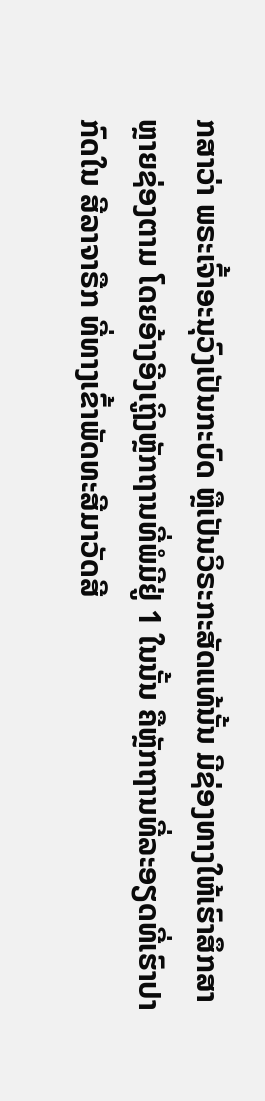ກສາວ່າ ພຣະເຈົ້າອະນຸວົງເປັນກະບົດ ຫຼືເປັນວິຣະກະສັດແທ້ນັ້ນ ມີຊ່ອງທາງໃຫ້ເຮົາສຶກສາ ຫຼາຍຊ່ອງຕາມ ໂດຍອ້າງອີງເຖູິງຫຼັກຖານທີ່ພໍມີຢູ່ 1 ໃນນັ້ນ ຄືຫຼັກຖານທີ່ລະອຽດທີ່ເຮົາປາກົດໃນ ສີລາຈາຣືກ ທີ່ທາງເຂົ້າພັດທະສີມາວັດສີ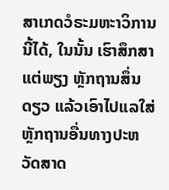ສາເກດວໍຣະມຫະາວິການນີ້ໄດ້, ໃນນັ້ນ ເຮົາສຶກສາແຕ່ພຽງ ຫຼັກຖານສຶ່ນດຽວ ແລ້ວເອົາໄປແລໃສ່ຫຼັກຖານອື່ນທາງປະຫວັດສາດ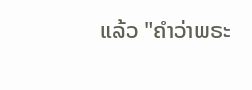ແລ້ວ "ຄຳວ່າພຣະ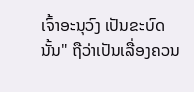ເຈົ້າອະນຸວົງ ເປັນຂະບົດນັ້ນ" ຖືວ່າເປັນເລື່ອງຄວນ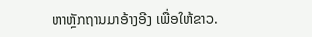ຫາຫຼັກຖານມາອ້າງອີງ ເພື່ອໃຫ້ຂາວ.